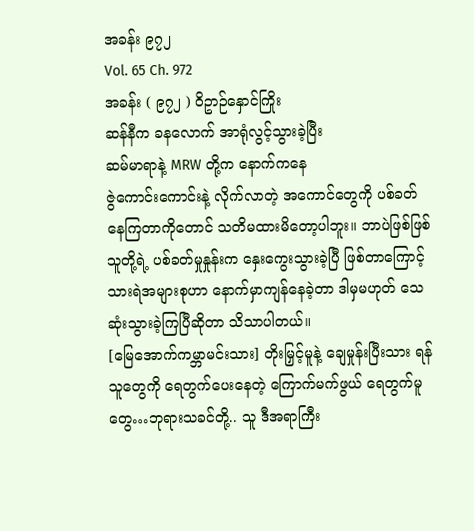အခန်း ၉၇၂
Vol. 65 Ch. 972
အခန်း ( ၉၇၂ ) ဝိဥာဉ်နှောင်ကြိုး
ဆန်နီက ခနလောက် အာရုံလွင့်သွားခဲ့ပြီး
ဆမ်မာရာနဲ့ MRW တို့က နောက်ကနေ
ဇွဲကောင်းကောင်းနဲ့ လိုက်လာတဲ့ အကောင်တွေကို ပစ်ခတ်နေကြတာကိုတောင် သတိမထားမိတော့ပါဘူး။ ဘာပဲဖြစ်ဖြစ် သူတို့ရဲ့ ပစ်ခတ်မှုနှုန်းက နှေးကွေးသွားခဲ့ပြီ ဖြစ်တာကြောင့် သားရဲအများစုဟာ နောက်မှာကျန်နေခဲ့တာ ဒါမှမဟုတ် သေဆုံးသွားခဲ့ကြပြီဆိုတာ သိသာပါတယ်။
[မြေအောက်ကမ္ဘာမင်းသား] တိုးမြှင့်မူနဲ့ ချေမှုန်းပြီးသား ရန်သူတွေကို ရေတွက်ပေးနေတဲ့ ကြောက်မက်ဖွယ် ရေတွက်မူတွေ…ဘုရားသခင်တို့.. သူ ဒီအရာကြီး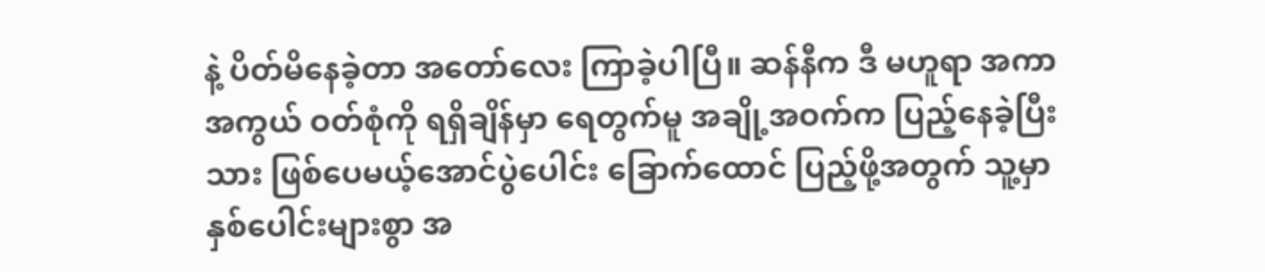နဲ့ ပိတ်မိနေခဲ့တာ အတော်လေး ကြာခဲ့ပါပြီ။ ဆန်နီက ဒီ မဟူရာ အကာအကွယ် ဝတ်စုံကို ရရှိချိန်မှာ ရေတွက်မူ အချို့အဝက်က ပြည့်နေခဲ့ပြီးသား ဖြစ်ပေမယ့်အောင်ပွဲပေါင်း ခြောက်ထောင် ပြည့်ဖို့အတွက် သူ့မှာ နှစ်ပေါင်းများစွာ အ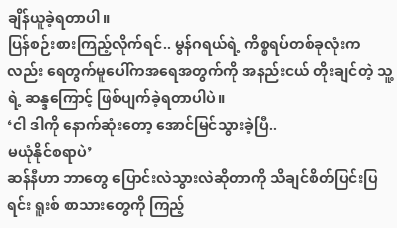ချိန်ယူခဲ့ရတာပါ။
ပြန်စဉ်းစားကြည့်လိုက်ရင်.. မွန်ဂရယ်ရဲ့ ကိစ္စရပ်တစ်ခုလုံးကလည်း ရေတွက်မူပေါ်ကအရေအတွက်ကို အနည်းငယ် တိုးချင်တဲ့ သူ့ရဲ့ ဆန္ဒကြောင့် ဖြစ်ပျက်ခဲ့ရတာပါပဲ။
‘ငါ ဒါကို နောက်ဆုံးတော့ အောင်မြင်သွားခဲ့ပြီ..
မယုံနိုင်စရာပဲ’
ဆန်နီဟာ ဘာတွေ ပြောင်းလဲသွားလဲဆိုတာကို သိချင်စိတ်ပြင်းပြရင်း ရူးစ် စာသားတွေကို ကြည့်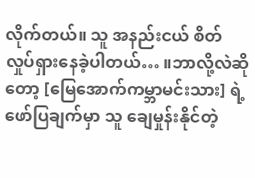လိုက်တယ်။ သူ အနည်းငယ် စိတ်လှုပ်ရှားနေခဲ့ပါတယ်… ။ဘာလို့လဲဆိုတော့ [မြေအောက်ကမ္ဘာမင်းသား] ရဲ့ ဖော်ပြချက်မှာ သူ ချေမှုန်းနိုင်တဲ့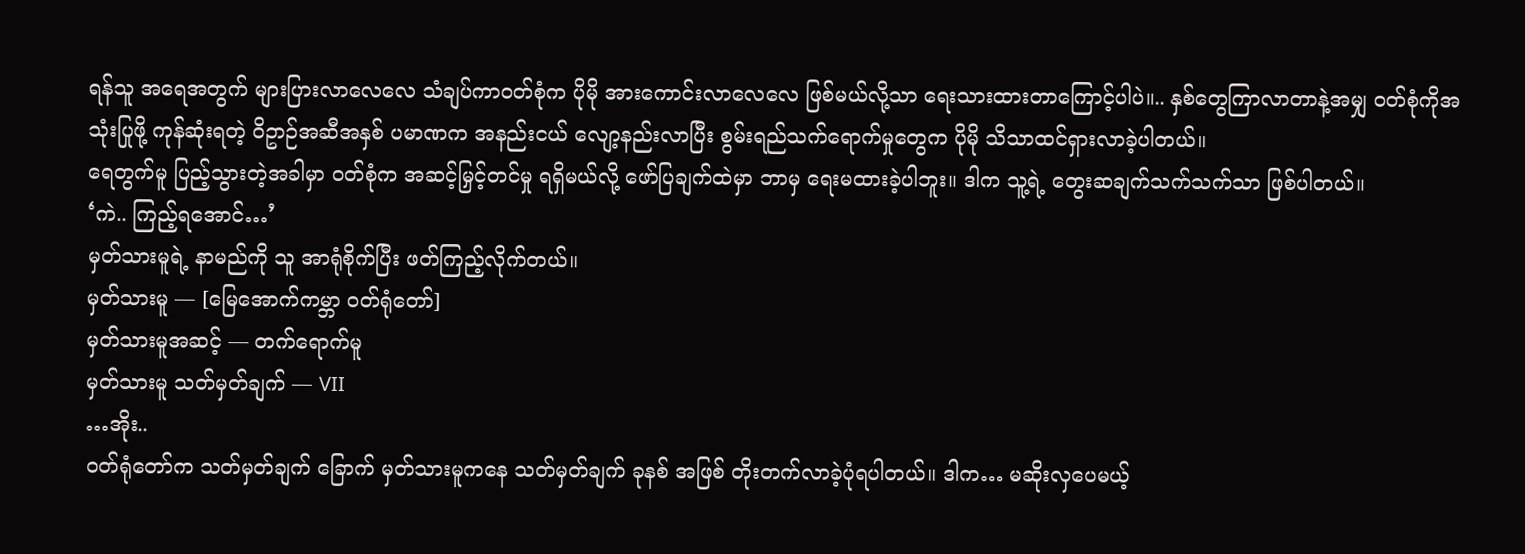ရန်သူ အရေအတွက် များပြားလာလေလေ သံချပ်ကာဝတ်စုံက ပိုမို အားကောင်းလာလေလေ ဖြစ်မယ်လို့သာ ရေးသားထားတာကြောင့်ပါပဲ။.. နှစ်တွေကြာလာတာနဲ့အမျှ ဝတ်စုံကိုအသုံးပြုဖို့ ကုန်ဆုံးရတဲ့ ဝိဥာဉ်အဆီအနှစ် ပမာဏက အနည်းငယ် လျော့နည်းလာပြီး စွမ်းရည်သက်ရောက်မှုတွေက ပိုမို သိသာထင်ရှားလာခဲ့ပါတယ်။
ရေတွက်မူ ပြည့်သွားတဲ့အခါမှာ ဝတ်စုံက အဆင့်မြှင့်တင်မှု ရရှိမယ်လို့ ဖော်ပြချက်ထဲမှာ ဘာမှ ရေးမထားခဲ့ပါဘူး။ ဒါက သူ့ရဲ့ တွေးဆချက်သက်သက်သာ ဖြစ်ပါတယ်။
‘ကဲ.. ကြည့်ရအောင်…’
မှတ်သားမူရဲ့ နာမည်ကို သူ အာရုံစိုက်ပြီး ဖတ်ကြည့်လိုက်တယ်။
မှတ်သားမူ — [မြေအောက်ကမ္ဘာ ဝတ်ရုံတော်]
မှတ်သားမူအဆင့် — တက်ရောက်မူ
မှတ်သားမူ သတ်မှတ်ချက် — VII
…အိုး..
ဝတ်ရုံတော်က သတ်မှတ်ချက် ခြောက် မှတ်သားမူကနေ သတ်မှတ်ချက် ခုနစ် အဖြစ် တိုးတက်လာခဲ့ပုံရပါတယ်။ ဒါက… မဆိုးလှပေမယ့်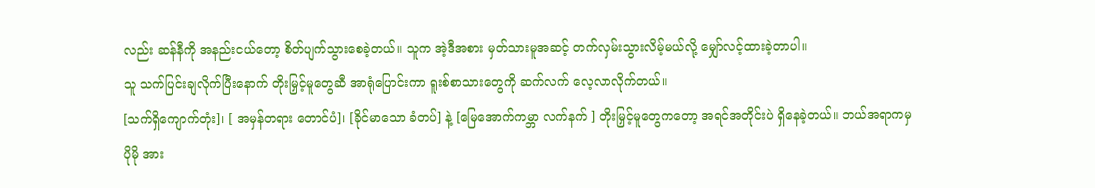လည်း ဆန်နီကို အနည်းငယ်တော့ စိတ်ပျက်သွားစေခဲ့တယ်။ သူက အဲ့ဒီအစား မှတ်သားမူအဆင့် တက်လှမ်းသွားလိမ့်မယ်လို့ မျှော်လင့်ထားခဲ့တာပါ။
သူ သက်ပြင်းချလိုက်ပြီးနောက် တိုးမြှင့်မူတွေဆီ အာရုံပြောင်းကာ ရူးစ်စာသားတွေကို ဆက်လက် လေ့လာလိုက်တယ်။
[သက်ရှိကျောက်တုံး]၊ [ အမှန်တရား တောင်ပံ]၊ [ခိုင်မာသော ခံတပ်] နဲ့ [မြေအောက်ကမ္ဘာ လက်နက် ] တိုးမြှင့်မူတွေကတော့ အရင်အတိုင်းပဲ ရှိနေခဲ့တယ်။ ဘယ်အရာကမှ ပိုမို အား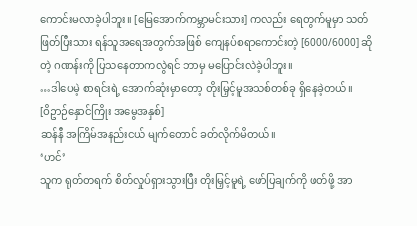ကောင်းမလာခဲ့ပါဘူး။ [မြေအောက်ကမ္ဘာမင်းသား] ကလည်း ရေတွက်မူမှာ သတ်ဖြတ်ပြီးသား ရန်သူအရေအတွက်အဖြစ် ကျေနပ်စရာကောင်းတဲ့ [6000/6000] ဆိုတဲ့ ဂဏန်းကို ပြသနေတာကလွဲရင် ဘာမှ မပြောင်းလဲခဲ့ပါဘူး။
…ဒါပေမဲ့ စာရင်းရဲ့ အောက်ဆုံးမှာတော့ တိုးမြှင့်မူအသစ်တစ်ခု ရှိနေခဲ့တယ်။
[ဝိဥာဉ်နှောင်ကြိုး အမွေအနှစ်]
ဆန်နီ အကြိမ်အနည်းငယ် မျက်တောင် ခတ်လိုက်မိတယ်။
‘ဟင်’
သူက ရုတ်တရက် စိတ်လှုပ်ရှားသွားပြီး တိုးမြှင့်မူရဲ့ ဖော်ပြချက်ကို ဖတ်ဖို့ အာ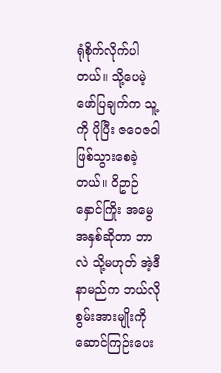ရုံစိုက်လိုက်ပါတယ်။ သို့ပေမဲ့ ဖော်ပြချက်က သူ့ကို ပိုပြီး ဇဝေဇဝါ ဖြစ်သွားစေခဲ့တယ်။ ဝိဥာဉ်နှောင်ကြိုး အမွေအနှစ်ဆိုတာ ဘာလဲ သို့မဟုတ် အဲ့ဒီနာမည်က ဘယ်လို စွမ်းအားမျိုးကို ဆောင်ကြဉ်းပေး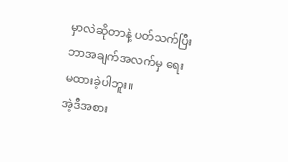မှာလဲဆိုတာနဲ့ ပတ်သက်ပြီး ဘာအချက်အလက်မှ ရေးမထားခဲ့ပါဘူး။
အဲ့ဒီအစား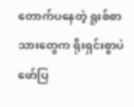တောက်ပနေတဲ့ ရူးစ်စာသားတွေက ရိုးရှင်းစွာပဲ ဖော်ပြ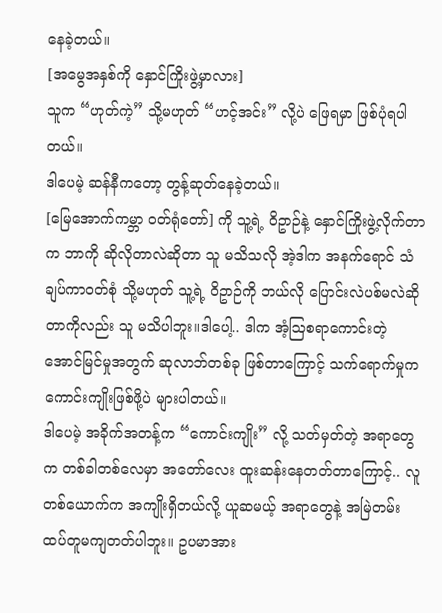နေခဲ့တယ်။
[အမွေအနှစ်ကို နှောင်ကြိုးဖွဲ့မှာလား]
သူက “ဟုတ်ကဲ့” သို့မဟုတ် “ဟင့်အင်း” လို့ပဲ ဖြေရမှာ ဖြစ်ပုံရပါတယ်။
ဒါပေမဲ့ ဆန်နီကတော့ တွန့်ဆုတ်နေခဲ့တယ်။
[မြေအောက်ကမ္ဘာ ဝတ်ရုံတော်] ကို သူ့ရဲ့ ဝိဥာဉ်နဲ့ နှောင်ကြိုးဖွဲ့လိုက်တာက ဘာကို ဆိုလိုတာလဲဆိုတာ သူ မသိသလို အဲ့ဒါက အနက်ရောင် သံချပ်ကာဝတ်စုံ သို့မဟုတ် သူ့ရဲ့ ဝိဥာဉ်ကို ဘယ်လို ပြောင်းလဲပစ်မလဲဆိုတာကိုလည်း သူ မသိပါဘူး။ဒါပေါ့.. ဒါက အံ့ဩစရာကောင်းတဲ့ အောင်မြင်မှုအတွက် ဆုလာဘ်တစ်ခု ဖြစ်တာကြောင့် သက်ရောက်မှုက ကောင်းကျိုးဖြစ်ဖို့ပဲ များပါတယ်။
ဒါပေမဲ့ အခိုက်အတန့်က “ကောင်းကျိုး” လို့ သတ်မှတ်တဲ့ အရာတွေက တစ်ခါတစ်လေမှာ အတော်လေး ထူးဆန်းနေတတ်တာကြောင့်.. လူတစ်ယောက်က အကျိုးရှိတယ်လို့ ယူဆမယ့် အရာတွေနဲ့ အမြဲတမ်း ထပ်တူမကျတတ်ပါဘူး။ ဥပမာအား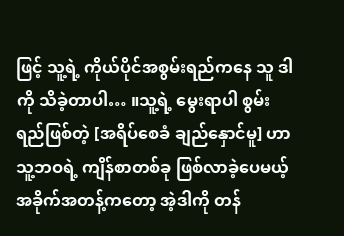ဖြင့် သူ့ရဲ့ ကိုယ်ပိုင်အစွမ်းရည်ကနေ သူ ဒါကို သိခဲ့တာပါ… ။သူ့ရဲ့ မွေးရာပါ စွမ်းရည်ဖြစ်တဲ့ [အရိပ်စေခံ ချည်နှောင်မူ] ဟာ သူ့ဘဝရဲ့ ကျိန်စာတစ်ခု ဖြစ်လာခဲ့ပေမယ့် အခိုက်အတန့်ကတော့ အဲ့ဒါကို တန်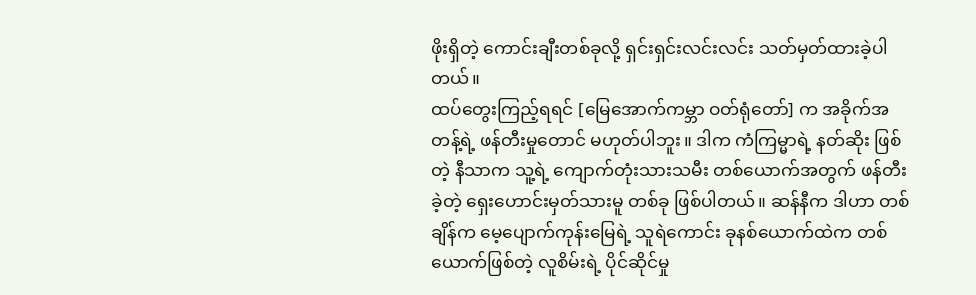ဖိုးရှိတဲ့ ကောင်းချီးတစ်ခုလို့ ရှင်းရှင်းလင်းလင်း သတ်မှတ်ထားခဲ့ပါတယ်။
ထပ်တွေးကြည့်ရရင် [မြေအောက်ကမ္ဘာ ဝတ်ရုံတော်] က အခိုက်အတန့်ရဲ့ ဖန်တီးမှုတောင် မဟုတ်ပါဘူး။ ဒါက ကံကြမ္မာရဲ့ နတ်ဆိုး ဖြစ်တဲ့ နီသာက သူ့ရဲ့ ကျောက်တုံးသားသမီး တစ်ယောက်အတွက် ဖန်တီးခဲ့တဲ့ ရှေးဟောင်းမှတ်သားမူ တစ်ခု ဖြစ်ပါတယ်။ ဆန်နီက ဒါဟာ တစ်ချိန်က မေ့ပျောက်ကုန်းမြေရဲ့ သူရဲကောင်း ခုနစ်ယောက်ထဲက တစ်ယောက်ဖြစ်တဲ့ လူစိမ်းရဲ့ ပိုင်ဆိုင်မှု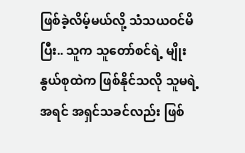ဖြစ်ခဲ့လိမ့်မယ်လို့ သံသယဝင်မိပြီး.. သူက သူတော်စင်ရဲ့ မျိုးနွယ်စုထဲက ဖြစ်နိုင်သလို သူမရဲ့ အရင် အရှင်သခင်လည်း ဖြစ်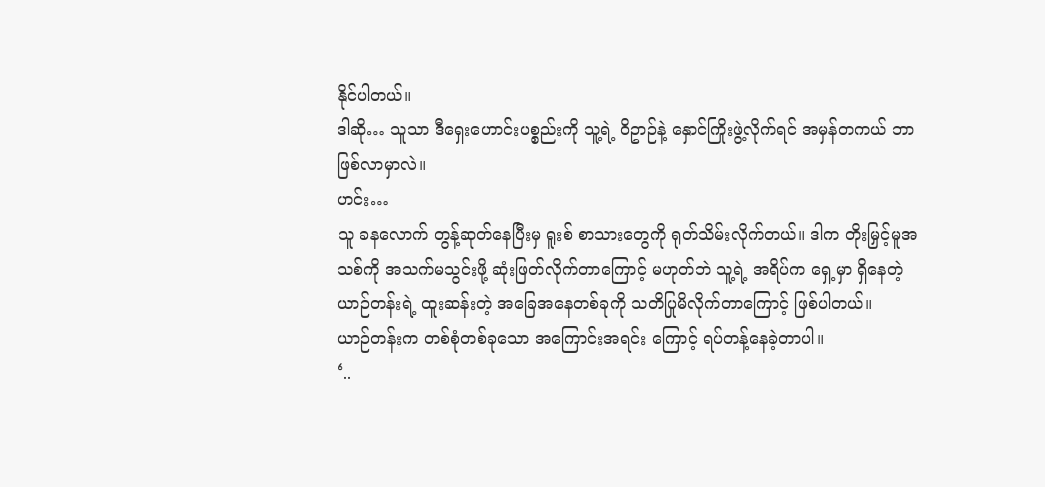နိုင်ပါတယ်။
ဒါဆို… သူသာ ဒီရှေးဟောင်းပစ္စည်းကို သူ့ရဲ့ ဝိဥာဉ်နဲ့ နှောင်ကြိုးဖွဲ့လိုက်ရင် အမှန်တကယ် ဘာဖြစ်လာမှာလဲ။
ဟင်း…
သူ ခနလောက် တွန့်ဆုတ်နေပြီးမှ ရူးစ် စာသားတွေကို ရုတ်သိမ်းလိုက်တယ်။ ဒါက တိုးမြှင့်မူအသစ်ကို အသက်မသွင်းဖို့ ဆုံးဖြတ်လိုက်တာကြောင့် မဟုတ်ဘဲ သူ့ရဲ့ အရိပ်က ရှေ့မှာ ရှိနေတဲ့ ယာဉ်တန်းရဲ့ ထူးဆန်းတဲ့ အခြေအနေတစ်ခုကို သတိပြုမိလိုက်တာကြောင့် ဖြစ်ပါတယ်။
ယာဉ်တန်းက တစ်စုံတစ်ခုသော အကြောင်းအရင်း ကြောင့် ရပ်တန့်နေခဲ့တာပါ။
‘..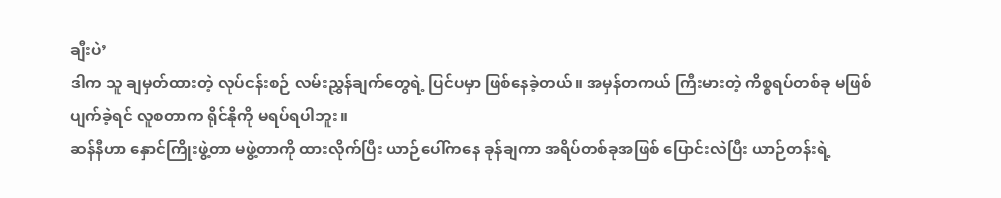ချီးပဲ’
ဒါက သူ ချမှတ်ထားတဲ့ လုပ်ငန်းစဉ် လမ်းညွှန်ချက်တွေရဲ့ ပြင်ပမှာ ဖြစ်နေခဲ့တယ်။ အမှန်တကယ် ကြီးမားတဲ့ ကိစ္စရပ်တစ်ခု မဖြစ်ပျက်ခဲ့ရင် လူစတာက ရိုင်နိုကို မရပ်ရပါဘူး။
ဆန်နီဟာ နှောင်ကြိုးဖွဲ့တာ မဖွဲ့တာကို ထားလိုက်ပြီး ယာဉ်ပေါ်ကနေ ခုန်ချကာ အရိပ်တစ်ခုအဖြစ် ပြောင်းလဲပြီး ယာဉ်တန်းရဲ့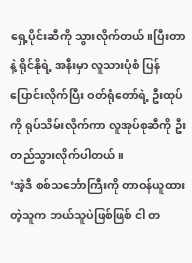ရှေ့ပိုင်းဆီကို သွားလိုက်တယ်။ပြီးတာနဲ့ ရိုင်နိုရဲ့ အနီးမှာ လူသားပုံစံ ပြန်ပြောင်းလိုက်ပြီး ဝတ်ရုံတော်ရဲ့ ဦးထုပ်ကို ရုပ်သိမ်းလိုက်ကာ လူအုပ်စုဆီကို ဦးတည်သွားလိုက်ပါတယ်။
‘အဲ့ဒီ စစ်သင်္ဘောကြီးကို တာဝန်ယူထားတဲ့သူက ဘယ်သူပဲဖြစ်ဖြစ် ငါ တ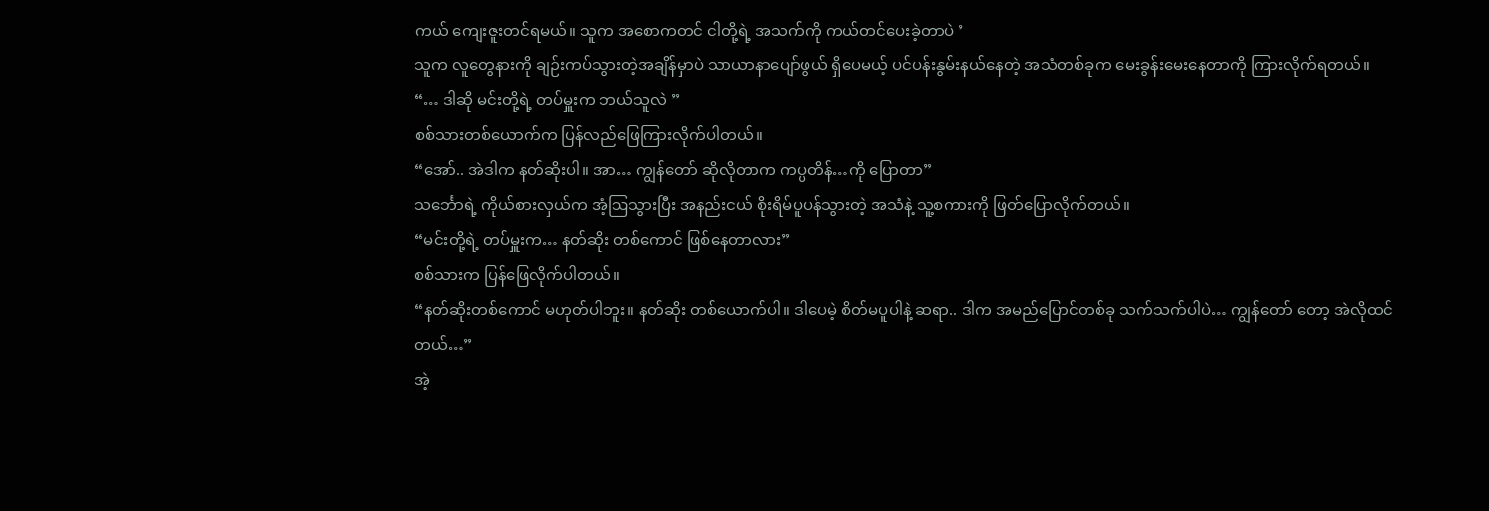ကယ် ကျေးဇူးတင်ရမယ်။ သူက အစောကတင် ငါတို့ရဲ့ အသက်ကို ကယ်တင်ပေးခဲ့တာပဲ ’
သူက လူတွေနားကို ချဉ်းကပ်သွားတဲ့အချိန်မှာပဲ သာယာနာပျော်ဖွယ် ရှိပေမယ့် ပင်ပန်းနွမ်းနယ်နေတဲ့ အသံတစ်ခုက မေးခွန်းမေးနေတာကို ကြားလိုက်ရတယ်။
“… ဒါဆို မင်းတို့ရဲ့ တပ်မှူးက ဘယ်သူလဲ ”
စစ်သားတစ်ယောက်က ပြန်လည်ဖြေကြားလိုက်ပါတယ်။
“အော်.. အဲဒါက နတ်ဆိုးပါ။ အာ… ကျွန်တော် ဆိုလိုတာက ကပ္ပတိန်…ကို ပြောတာ”
သင်္ဘောရဲ့ ကိုယ်စားလှယ်က အံ့ဩသွားပြီး အနည်းငယ် စိုးရိမ်ပူပန်သွားတဲ့ အသံနဲ့ သူ့စကားကို ဖြတ်ပြောလိုက်တယ်။
“မင်းတို့ရဲ့ တပ်မှူးက… နတ်ဆိုး တစ်ကောင် ဖြစ်နေတာလား”
စစ်သားက ပြန်ဖြေလိုက်ပါတယ်။
“နတ်ဆိုးတစ်ကောင် မဟုတ်ပါဘူး။ နတ်ဆိုး တစ်ယောက်ပါ။ ဒါပေမဲ့ စိတ်မပူပါနဲ့ ဆရာ.. ဒါက အမည်ပြောင်တစ်ခု သက်သက်ပါပဲ… ကျွန်တော် တော့ အဲလိုထင်တယ်…”
အဲ့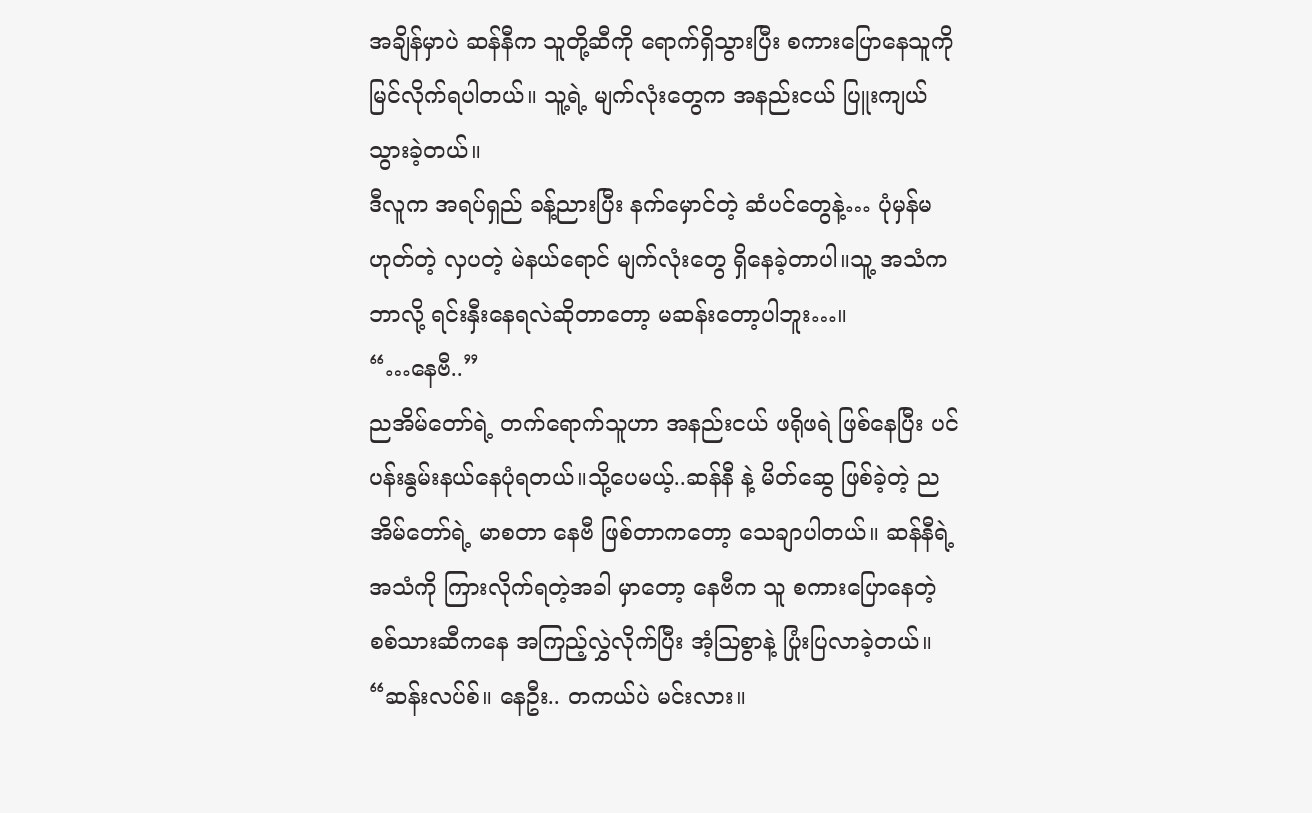အချိန်မှာပဲ ဆန်နီက သူတို့ဆီကို ရောက်ရှိသွားပြီး စကားပြောနေသူကို မြင်လိုက်ရပါတယ်။ သူ့ရဲ့ မျက်လုံးတွေက အနည်းငယ် ပြူးကျယ်သွားခဲ့တယ်။
ဒီလူက အရပ်ရှည် ခန့်ညားပြီး နက်မှောင်တဲ့ ဆံပင်တွေနဲ့… ပုံမှန်မဟုတ်တဲ့ လှပတဲ့ မဲနယ်ရောင် မျက်လုံးတွေ ရှိနေခဲ့တာပါ။သူ့ အသံက ဘာလို့ ရင်းနှီးနေရလဲဆိုတာတော့ မဆန်းတော့ပါဘူး…။
“…နေဗီ..”
ညအိမ်တော်ရဲ့ တက်ရောက်သူဟာ အနည်းငယ် ဖရိုဖရဲ ဖြစ်နေပြီး ပင်ပန်းနွမ်းနယ်နေပုံရတယ်။သို့ပေမယ့်..ဆန်နီ နဲ့ မိတ်ဆွေ ဖြစ်ခဲ့တဲ့ ညအိမ်တော်ရဲ့ မာစတာ နေဗီ ဖြစ်တာကတော့ သေချာပါတယ်။ ဆန်နီရဲ့ အသံကို ကြားလိုက်ရတဲ့အခါ မှာတော့ နေဗီက သူ စကားပြောနေတဲ့ စစ်သားဆီကနေ အကြည့်လွှဲလိုက်ပြီး အံ့ဩစွာနဲ့ ပြုံးပြလာခဲ့တယ်။
“ဆန်းလပ်စ်။ နေဦး.. တကယ်ပဲ မင်းလား။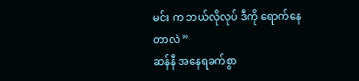မင်း က ဘယ်လိုလုပ် ဒီကို ရောက်နေတာလဲ ”
ဆန်နီ အနေရခက်စွာ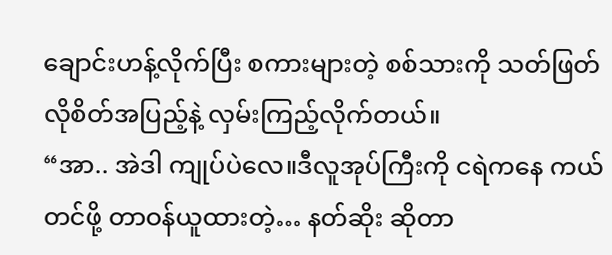ချောင်းဟန့်လိုက်ပြီး စကားများတဲ့ စစ်သားကို သတ်ဖြတ်လိုစိတ်အပြည့်နဲ့ လှမ်းကြည့်လိုက်တယ်။
“အာ.. အဲဒါ ကျုပ်ပဲလေ။ဒီလူအုပ်ကြီးကို ငရဲကနေ ကယ်တင်ဖို့ တာဝန်ယူထားတဲ့… နတ်ဆိုး ဆိုတာ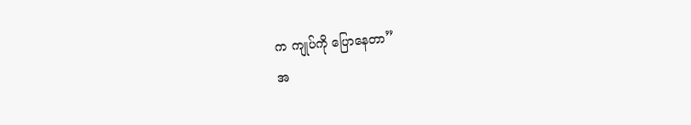က ကျုပ်ကို ပြောနေတာ”
အ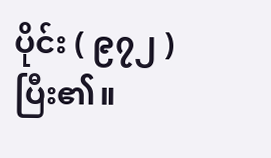ပိုင်း ( ၉၇၂ ) ပြီး၏။